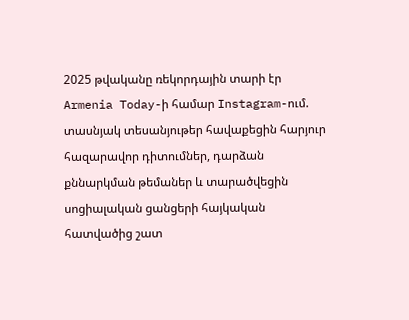2025 թվականը ռեկորդային տարի էր
Armenia Today-ի համար Instagram-ում. տասնյակ տեսանյութեր հավաքեցին հարյուր հազարավոր դիտումներ, դարձան քննարկման թեմաներ և տարածվեցին սոցիալական ցանցերի հայկական հատվածից շատ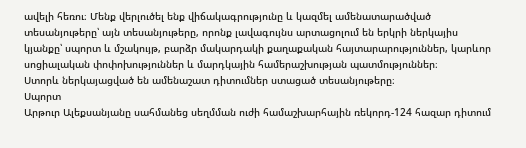ավելի հեռու։ Մենք վերլուծել ենք վիճակագրությունը և կազմել ամենատարածված տեսանյութերը՝ այն տեսանյութերը, որոնք լավագույնս արտացոլում են երկրի ներկայիս կյանքը՝ սպորտ և մշակույթ, բարձր մակարդակի քաղաքական հայտարարություններ, կարևոր սոցիալական փոփոխություններ և մարդկային համերաշխության պատմություններ։
Ստորև ներկայացված են ամենաշատ դիտումներ ստացած տեսանյութերը։
Սպորտ
Արթուր Ալեքսանյանը սահմանեց սեղմման ուժի համաշխարհային ռեկորդ-124 հազար դիտում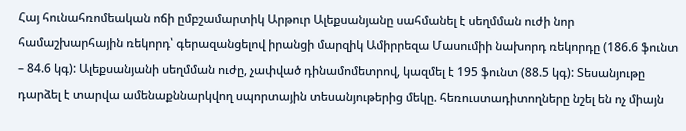Հայ հունահռոմեական ոճի ըմբշամարտիկ Արթուր Ալեքսանյանը սահմանել է սեղմման ուժի նոր համաշխարհային ռեկորդ՝ գերազանցելով իրանցի մարզիկ Ամիրրեզա Մասումիի նախորդ ռեկորդը (186.6 ֆունտ – 84.6 կգ): Ալեքսանյանի սեղմման ուժը, չափված դինամոմետրով, կազմել է 195 ֆունտ (88.5 կգ): Տեսանյութը դարձել է տարվա ամենաքննարկվող սպորտային տեսանյութերից մեկը. հեռուստադիտողները նշել են ոչ միայն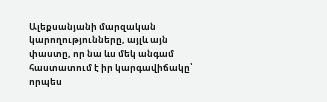Ալեքսանյանի մարզական կարողությունները, այլև այն փաստը, որ նա ևս մեկ անգամ հաստատում է իր կարգավիճակը՝ որպես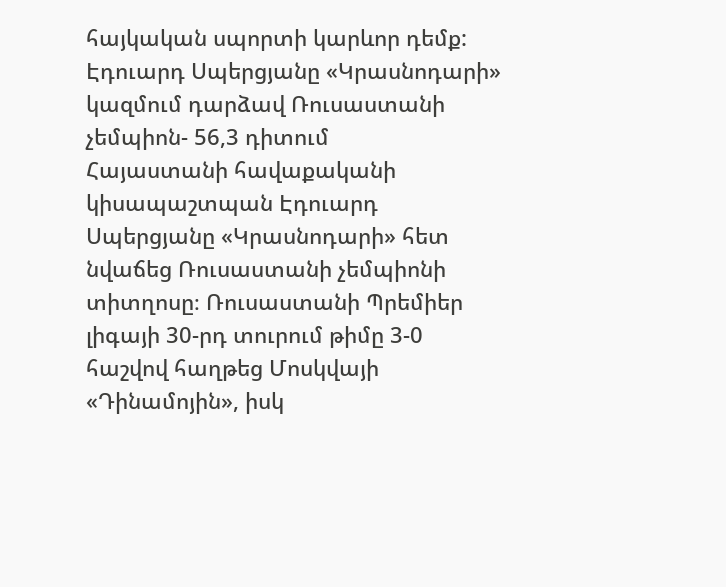հայկական սպորտի կարևոր դեմք:
Էդուարդ Սպերցյանը «Կրասնոդարի» կազմում դարձավ Ռուսաստանի չեմպիոն- 56,3 դիտում
Հայաստանի հավաքականի կիսապաշտպան Էդուարդ Սպերցյանը «Կրասնոդարի» հետ նվաճեց Ռուսաստանի չեմպիոնի տիտղոսը։ Ռուսաստանի Պրեմիեր լիգայի 30-րդ տուրում թիմը 3-0 հաշվով հաղթեց Մոսկվայի «Դինամոյին», իսկ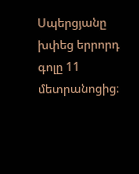Սպերցյանը խփեց երրորդ գոլը 11 մետրանոցից։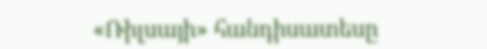«Ռիլսայի» հանդիսատեսը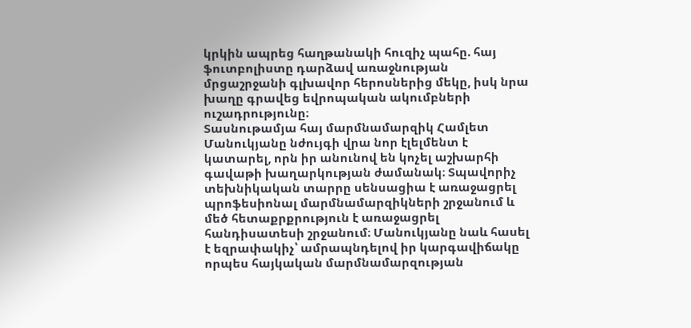կրկին ապրեց հաղթանակի հուզիչ պահը. հայ ֆուտբոլիստը դարձավ առաջնության մրցաշրջանի գլխավոր հերոսներից մեկը, իսկ նրա խաղը գրավեց եվրոպական ակումբների ուշադրությունը։
Տասնութամյա հայ մարմնամարզիկ Համլետ Մանուկյանը նժույգի վրա նոր էլելմենտ է կատարել, որն իր անունով են կոչել աշխարհի գավաթի խաղարկության ժամանակ։ Տպավորիչ տեխնիկական տարրը սենսացիա է առաջացրել պրոֆեսիոնալ մարմնամարզիկների շրջանում և մեծ հետաքրքրություն է առաջացրել հանդիսատեսի շրջանում։ Մանուկյանը նաև հասել է եզրափակիչ՝ ամրապնդելով իր կարգավիճակը որպես հայկական մարմնամարզության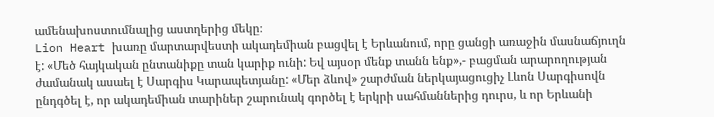ամենախոստումնալից աստղերից մեկը։
Lion Heart խառը մարտարվեստի ակադեմիան բացվել է Երևանում, որը ցանցի առաջին մասնաճյուղն է: «Մեծ հայկական ընտանիքը տան կարիք ունի: Եվ այսօր մենք տանն ենք»,- բացման արարողության ժամանակ ասաել է Սարգիս Կարապետյանը: «Մեր ձևով» շարժման ներկայացուցիչ Լևոն Սարգիսովն ընդգծել է, որ ակադեմիան տարիներ շարունակ գործել է երկրի սահմաններից դուրս, և որ Երևանի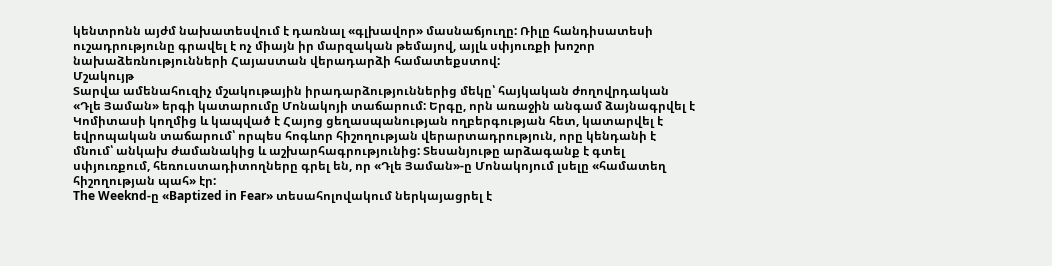կենտրոնն այժմ նախատեսվում է դառնալ «գլխավոր» մասնաճյուղը: Ռիլը հանդիսատեսի ուշադրությունը գրավել է ոչ միայն իր մարզական թեմայով, այլև սփյուռքի խոշոր նախաձեռնությունների Հայաստան վերադարձի համատեքստով:
Մշակույթ
Տարվա ամենահուզիչ մշակութային իրադարձություններից մեկը՝ հայկական ժողովրդական «Դլե Յաման» երգի կատարումը Մոնակոյի տաճարում: Երգը, որն առաջին անգամ ձայնագրվել է Կոմիտասի կողմից և կապված է Հայոց ցեղասպանության ողբերգության հետ, կատարվել է եվրոպական տաճարում՝ որպես հոգևոր հիշողության վերարտադրություն, որը կենդանի է մնում՝ անկախ ժամանակից և աշխարհագրությունից: Տեսանյութը արձագանք է գտել սփյուռքում, հեռուստադիտողները գրել են, որ «Դլե Յաման»-ը Մոնակոյում լսելը «համատեղ հիշողության պահ» էր:
The Weeknd-ը «Baptized in Fear» տեսահոլովակում ներկայացրել է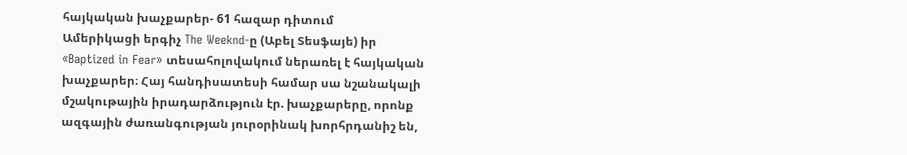հայկական խաչքարեր- 61 հազար դիտում
Ամերիկացի երգիչ The Weeknd-ը (Աբել Տեսֆայե) իր «Baptized in Fear» տեսահոլովակում ներառել է հայկական խաչքարեր։ Հայ հանդիսատեսի համար սա նշանակալի մշակութային իրադարձություն էր. խաչքարերը, որոնք ազգային ժառանգության յուրօրինակ խորհրդանիշ են,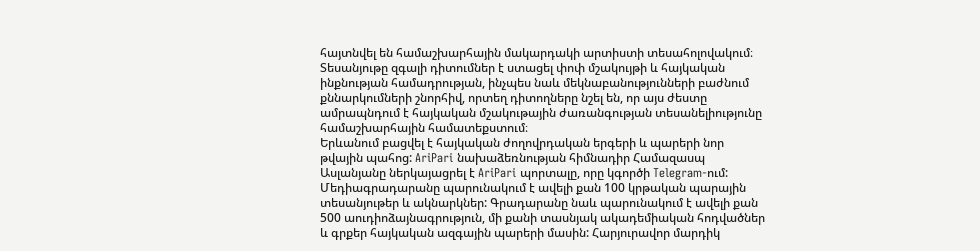հայտնվել են համաշխարհային մակարդակի արտիստի տեսահոլովակում։ Տեսանյութը զգալի դիտումներ է ստացել փոփ մշակույթի և հայկական ինքնության համադրության, ինչպես նաև մեկնաբանությունների բաժնում քննարկումների շնորհիվ, որտեղ դիտողները նշել են, որ այս ժեստը ամրապնդում է հայկական մշակութային ժառանգության տեսանելիությունը համաշխարհային համատեքստում։
Երևանում բացվել է հայկական ժողովրդական երգերի և պարերի նոր թվային պահոց: AriPari նախաձեռնության հիմնադիր Համազասպ Ասլանյանը ներկայացրել է AriPari պորտալը, որը կգործի Telegram-ում: Մեդիագրադարանը պարունակում է ավելի քան 100 կրթական պարային տեսանյութեր և ակնարկներ: Գրադարանը նաև պարունակում է ավելի քան 500 աուդիոձայնագրություն, մի քանի տասնյակ ակադեմիական հոդվածներ և գրքեր հայկական ազգային պարերի մասին: Հարյուրավոր մարդիկ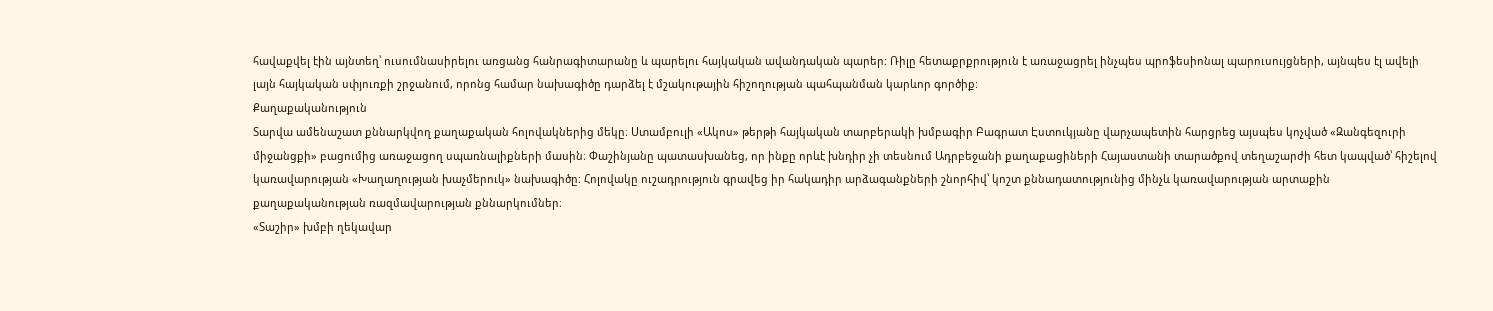հավաքվել էին այնտեղ՝ ուսումնասիրելու առցանց հանրագիտարանը և պարելու հայկական ավանդական պարեր: Ռիլը հետաքրքրություն է առաջացրել ինչպես պրոֆեսիոնալ պարուսույցների, այնպես էլ ավելի լայն հայկական սփյուռքի շրջանում, որոնց համար նախագիծը դարձել է մշակութային հիշողության պահպանման կարևոր գործիք:
Քաղաքականություն
Տարվա ամենաշատ քննարկվող քաղաքական հոլովակներից մեկը։ Ստամբուլի «Ակոս» թերթի հայկական տարբերակի խմբագիր Բագրատ Էստուկյանը վարչապետին հարցրեց այսպես կոչված «Զանգեզուրի միջանցքի» բացումից առաջացող սպառնալիքների մասին։ Փաշինյանը պատասխանեց, որ ինքը որևէ խնդիր չի տեսնում Ադրբեջանի քաղաքացիների Հայաստանի տարածքով տեղաշարժի հետ կապված՝ հիշելով կառավարության «Խաղաղության խաչմերուկ» նախագիծը։ Հոլովակը ուշադրություն գրավեց իր հակադիր արձագանքների շնորհիվ՝ կոշտ քննադատությունից մինչև կառավարության արտաքին քաղաքականության ռազմավարության քննարկումներ։
«Տաշիր» խմբի ղեկավար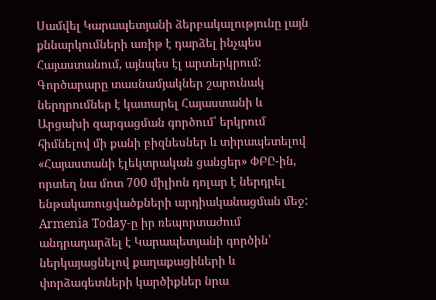Սամվել Կարապետյանի ձերբակալությունը լայն քննարկումների առիթ է դարձել ինչպես Հայաստանում, այնպես էլ արտերկրում: Գործարարը տասնամյակներ շարունակ ներդրումներ է կատարել Հայաստանի և Արցախի զարգացման գործում՝ երկրում հիմնելով մի քանի բիզնեսներ և տիրապետելով «Հայաստանի էլեկտրական ցանցեր» ՓԲԸ-ին, որտեղ նա մոտ 700 միլիոն դոլար է ներդրել ենթակառուցվածքների արդիականացման մեջ: Armenia Today-ը իր ռեպորտաժում անդրադարձել է Կարապետյանի գործին՝ ներկայացնելով քաղաքացիների և փորձագետների կարծիքներ նրա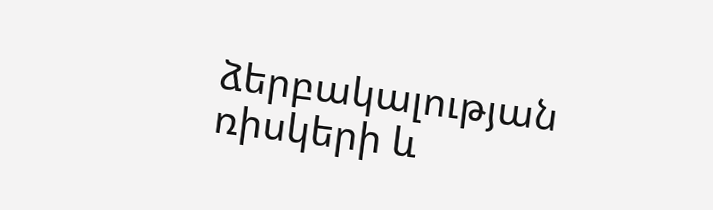ձերբակալության ռիսկերի և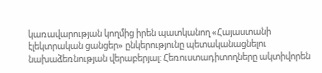կառավարության կողմից իրեն պատկանող «Հայաստանի էլեկտրական ցանցեր» ընկերությունը պետականացնելու նախաձեռնության վերաբերյալ: Հեռուստադիտողները ակտիվորեն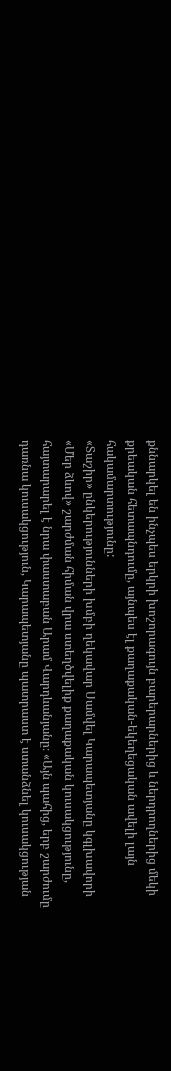քննարկել են ինչպես երկրի խոշորագույն բարերարներից և ներդրողներից մեկի քրեական հետապնդումը, այնպես էլ քաղաքական-եկեղեցական ավելի լայն հակամարտությունը:
«Տաշիր» ընկերությունների խմբի ղեկավար Սամվել Կարապետյանը կգլխավորի «Մեր ձևով» շարժման հիման վրա ստեղծվելիք քաղաքական կուսակցությունը, հայտարարել է նրա փաստաբան Արամ Վարդևանյանը։ «Այն պահից, երբ շարժումը դառնա կուսակցություն, Կարապետյանը պատրաստ է ստանձնել կուսակցության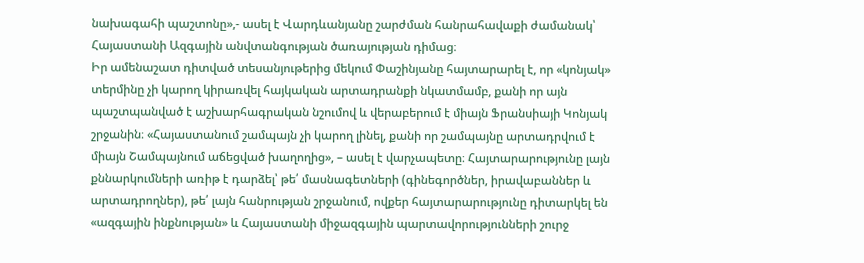նախագահի պաշտոնը»,- ասել է Վարդևանյանը շարժման հանրահավաքի ժամանակ՝ Հայաստանի Ազգային անվտանգության ծառայության դիմաց։
Իր ամենաշատ դիտված տեսանյութերից մեկում Փաշինյանը հայտարարել է, որ «կոնյակ» տերմինը չի կարող կիրառվել հայկական արտադրանքի նկատմամբ, քանի որ այն պաշտպանված է աշխարհագրական նշումով և վերաբերում է միայն Ֆրանսիայի Կոնյակ շրջանին։ «Հայաստանում շամպայն չի կարող լինել, քանի որ շամպայնը արտադրվում է միայն Շամպայնում աճեցված խաղողից», – ասել է վարչապետը։ Հայտարարությունը լայն քննարկումների առիթ է դարձել՝ թե՛ մասնագետների (գինեգործներ, իրավաբաններ և արտադրողներ), թե՛ լայն հանրության շրջանում, ովքեր հայտարարությունը դիտարկել են «ազգային ինքնության» և Հայաստանի միջազգային պարտավորությունների շուրջ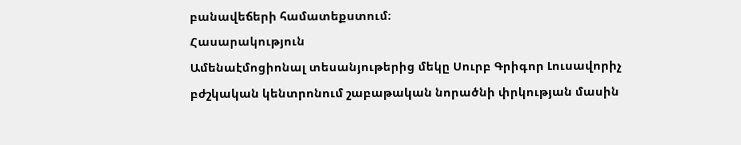բանավեճերի համատեքստում։
Հասարակություն
Ամենաէմոցիոնալ տեսանյութերից մեկը Սուրբ Գրիգոր Լուսավորիչ բժշկական կենտրոնում շաբաթական նորածնի փրկության մասին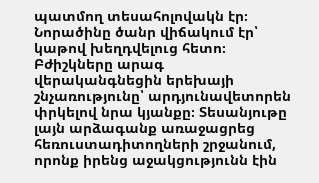պատմող տեսահոլովակն էր։ Նորածինը ծանր վիճակում էր՝ կաթով խեղդվելուց հետո։ Բժիշկները արագ վերականգնեցին երեխայի շնչառությունը՝ արդյունավետորեն փրկելով նրա կյանքը։ Տեսանյութը լայն արձագանք առաջացրեց հեռուստադիտողների շրջանում, որոնք իրենց աջակցությունն էին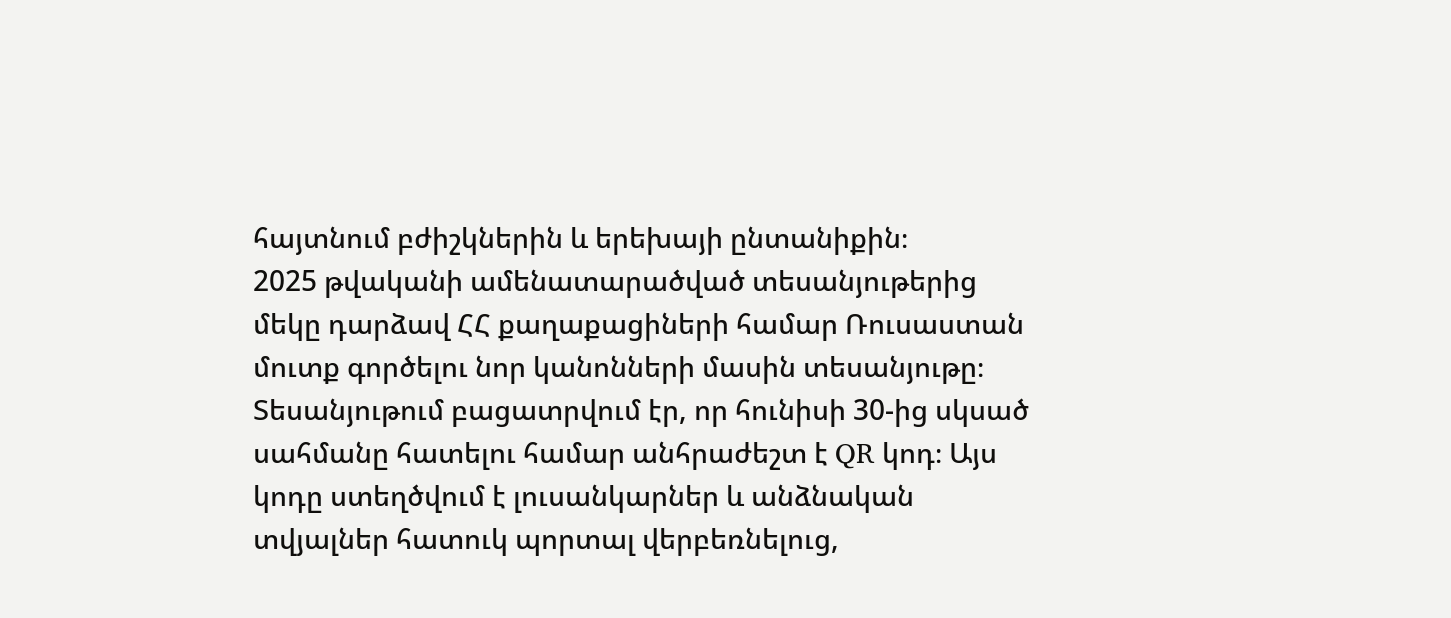հայտնում բժիշկներին և երեխայի ընտանիքին։
2025 թվականի ամենատարածված տեսանյութերից մեկը դարձավ ՀՀ քաղաքացիների համար Ռուսաստան մուտք գործելու նոր կանոնների մասին տեսանյութը։ Տեսանյութում բացատրվում էր, որ հունիսի 30-ից սկսած սահմանը հատելու համար անհրաժեշտ է QR կոդ։ Այս կոդը ստեղծվում է լուսանկարներ և անձնական տվյալներ հատուկ պորտալ վերբեռնելուց,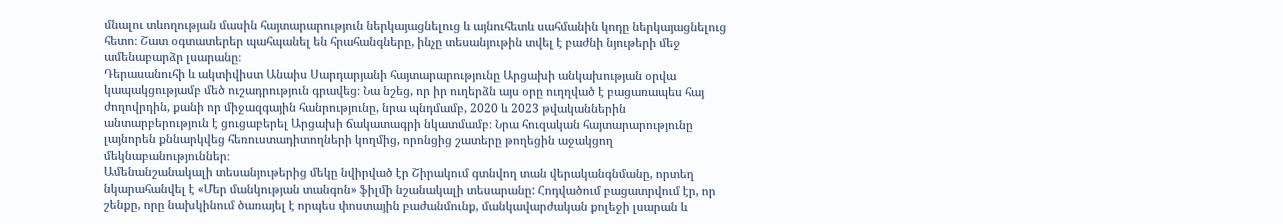մնալու տևողության մասին հայտարարություն ներկայացնելուց և այնուհետև սահմանին կոդը ներկայացնելուց հետո։ Շատ օգտատերեր պահպանել են հրահանգները, ինչը տեսանյութին տվել է բաժնի նյութերի մեջ ամենաբարձր լսարանը։
Դերասանուհի և ակտիվիստ Անաիս Սարդարյանի հայտարարությունը Արցախի անկախության օրվա կապակցությամբ մեծ ուշադրություն գրավեց։ Նա նշեց, որ իր ուղերձն այս օրը ուղղված է բացառապես հայ ժողովրդին, քանի որ միջազգային հանրությունը, նրա պնդմամբ, 2020 և 2023 թվականներին անտարբերություն է ցուցաբերել Արցախի ճակատագրի նկատմամբ։ Նրա հուզական հայտարարությունը լայնորեն քննարկվեց հեռուստադիտողների կողմից, որոնցից շատերը թողեցին աջակցող մեկնաբանություններ։
Ամենանշանակալի տեսանյութերից մեկը նվիրված էր Շիրակում գտնվող տան վերականգնմանը, որտեղ նկարահանվել է «Մեր մանկության տանգոն» ֆիլմի նշանակալի տեսարանը: Հոդվածում բացատրվում էր, որ շենքը, որը նախկինում ծառայել է որպես փոստային բաժանմունք, մանկավարժական քոլեջի լսարան և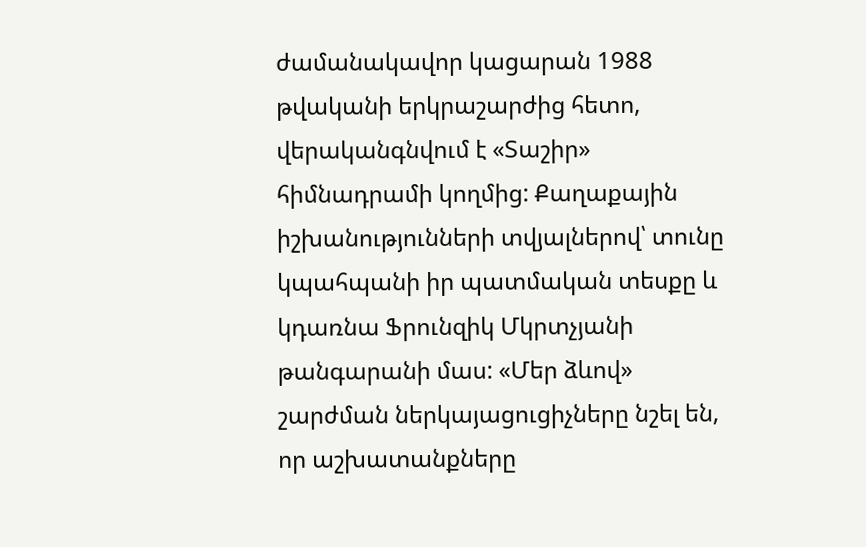ժամանակավոր կացարան 1988 թվականի երկրաշարժից հետո, վերականգնվում է «Տաշիր» հիմնադրամի կողմից: Քաղաքային իշխանությունների տվյալներով՝ տունը կպահպանի իր պատմական տեսքը և կդառնա Ֆրունզիկ Մկրտչյանի թանգարանի մաս: «Մեր ձևով» շարժման ներկայացուցիչները նշել են, որ աշխատանքները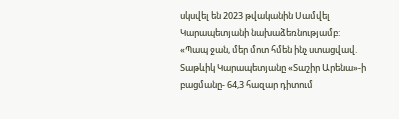սկսվել են 2023 թվականին Սամվել Կարապետյանի նախաձեռնությամբ:
«Պապ ջան, մեր մոտ հմեն ինչ ստացվավ. Տաթևիկ Կարապետյանը «Տաշիր Արենա»-ի բացմանը- 64,3 հազար դիտում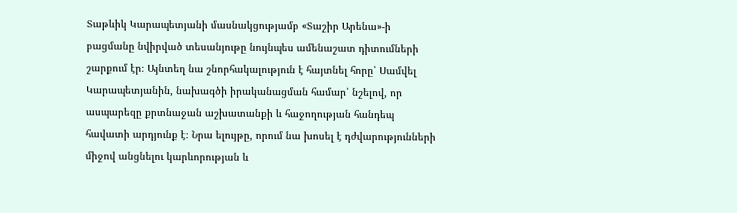Տաթևիկ Կարապետյանի մասնակցությամբ «Տաշիր Արենա»-ի բացմանը նվիրված տեսանյութը նույնպես ամենաշատ դիտումների շարքում էր։ Այնտեղ նա շնորհակալություն է հայտնել հորը՝ Սամվել Կարապետյանին, նախագծի իրականացման համար՝ նշելով, որ ասպարեզը քրտնաջան աշխատանքի և հաջողության հանդեպ հավատի արդյունք է։ Նրա ելույթը, որում նա խոսել է դժվարությունների միջով անցնելու կարևորության և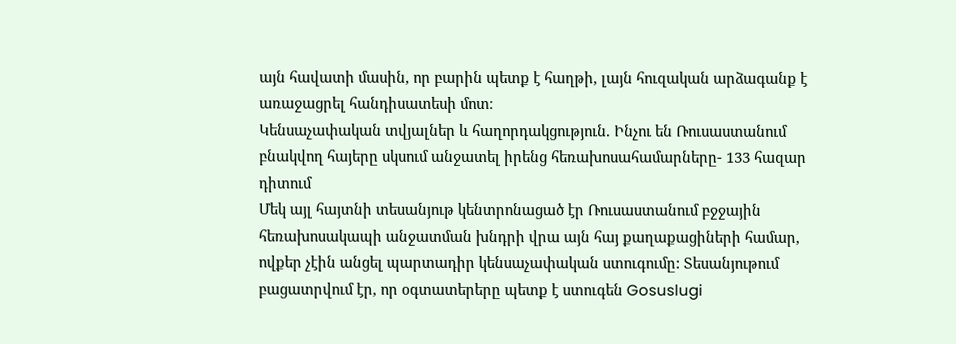այն հավատի մասին, որ բարին պետք է հաղթի, լայն հուզական արձագանք է առաջացրել հանդիսատեսի մոտ։
Կենսաչափական տվյալներ և հաղորդակցություն. Ինչու են Ռուսաստանում բնակվող հայերը սկսում անջատել իրենց հեռախոսահամարները- 133 հազար դիտում
Մեկ այլ հայտնի տեսանյութ կենտրոնացած էր Ռուսաստանում բջջային հեռախոսակապի անջատման խնդրի վրա այն հայ քաղաքացիների համար, ովքեր չէին անցել պարտադիր կենսաչափական ստուգումը: Տեսանյութում բացատրվում էր, որ օգտատերերը պետք է ստուգեն Gosuslugi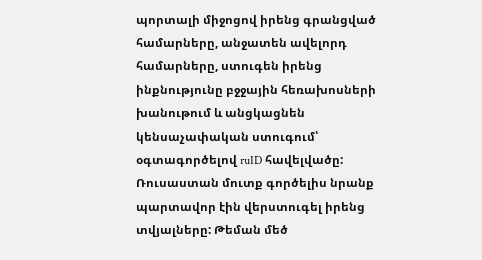պորտալի միջոցով իրենց գրանցված համարները, անջատեն ավելորդ համարները, ստուգեն իրենց ինքնությունը բջջային հեռախոսների խանութում և անցկացնեն կենսաչափական ստուգում՝ օգտագործելով ruID հավելվածը: Ռուսաստան մուտք գործելիս նրանք պարտավոր էին վերստուգել իրենց տվյալները: Թեման մեծ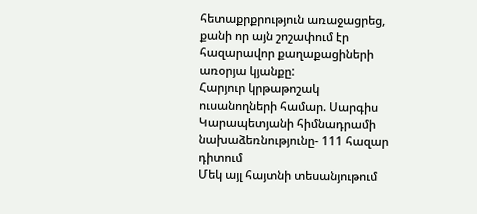հետաքրքրություն առաջացրեց, քանի որ այն շոշափում էր հազարավոր քաղաքացիների առօրյա կյանքը:
Հարյուր կրթաթոշակ ուսանողների համար. Սարգիս Կարապետյանի հիմնադրամի նախաձեռնությունը- 111 հազար դիտում
Մեկ այլ հայտնի տեսանյութում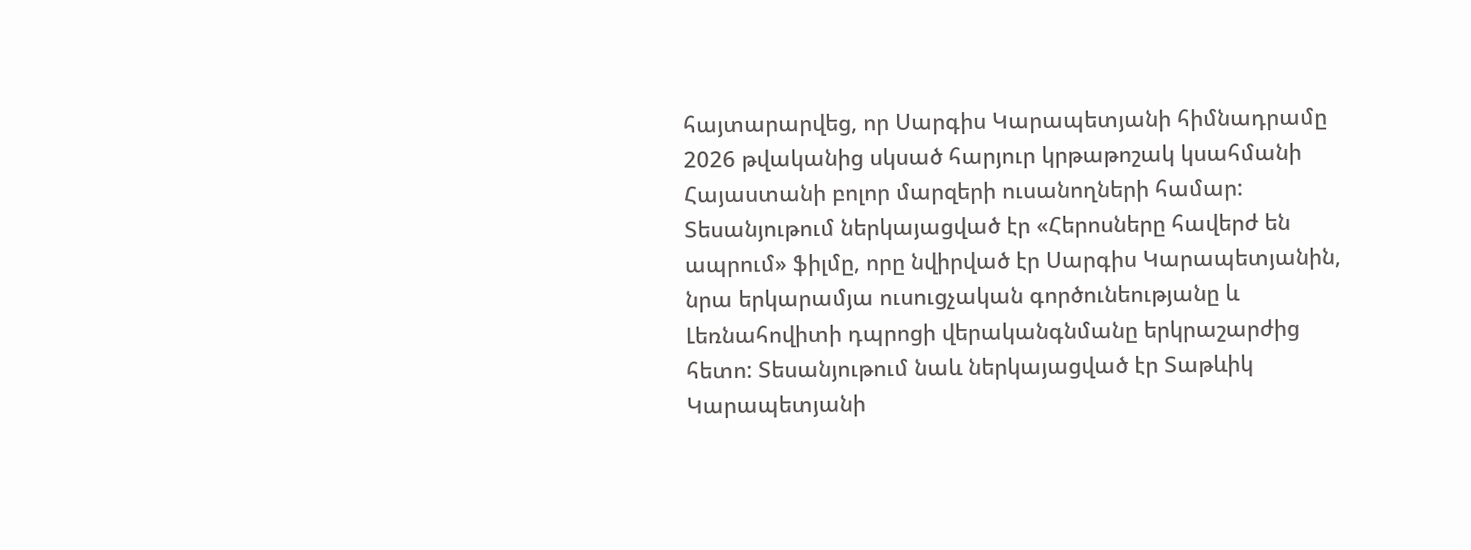հայտարարվեց, որ Սարգիս Կարապետյանի հիմնադրամը 2026 թվականից սկսած հարյուր կրթաթոշակ կսահմանի Հայաստանի բոլոր մարզերի ուսանողների համար: Տեսանյութում ներկայացված էր «Հերոսները հավերժ են ապրում» ֆիլմը, որը նվիրված էր Սարգիս Կարապետյանին, նրա երկարամյա ուսուցչական գործունեությանը և Լեռնահովիտի դպրոցի վերականգնմանը երկրաշարժից հետո: Տեսանյութում նաև ներկայացված էր Տաթևիկ Կարապետյանի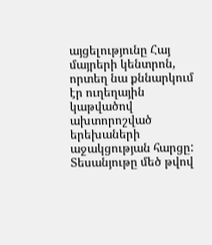այցելությունը Հայ մայրերի կենտրոն, որտեղ նա քննարկում էր ուղեղային կաթվածով ախտորոշված երեխաների աջակցության հարցը: Տեսանյութը մեծ թվով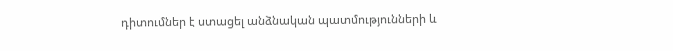դիտումներ է ստացել անձնական պատմությունների և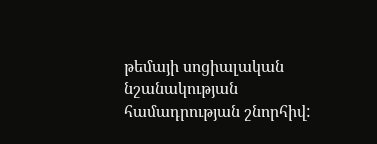թեմայի սոցիալական նշանակության համադրության շնորհիվ: